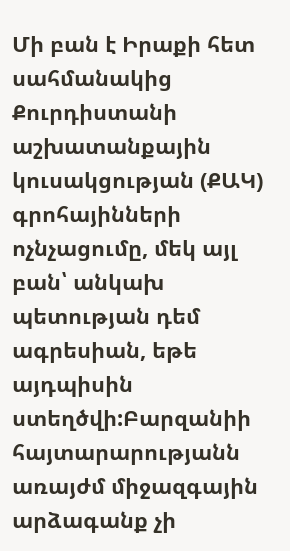Մի բան է Իրաքի հետ սահմանակից Քուրդիստանի աշխատանքային կուսակցության (ՔԱԿ) գրոհայինների ոչնչացումը, մեկ այլ բան՝ անկախ պետության դեմ ագրեսիան, եթե այդպիսին ստեղծվի:Բարզանիի հայտարարությանն առայժմ միջազգային արձագանք չի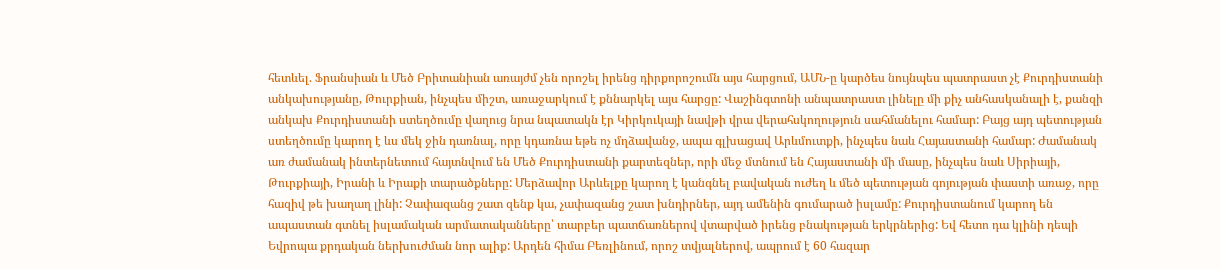հետևել. Ֆրանսիան և Մեծ Բրիտանիան առայժմ չեն որոշել իրենց դիրքորոշումն այս հարցում, ԱՄՆ-ը կարծես նույնպես պատրաստ չէ Քուրդիստանի անկախությանը, Թուրքիան, ինչպես միշտ, առաջարկում է քննարկել այս հարցը: Վաշինգտոնի անպատրաստ լինելը մի քիչ անհասկանալի է, քանզի անկախ Քուրդիստանի ստեղծումը վաղուց նրա նպատակն էր Կիրկուկայի նավթի վրա վերահսկողություն սահմանելու համար: Բայց այդ պետության ստեղծումը կարող է ևս մեկ ջին դառնալ, որը կդառնա եթե ոչ մղձավանջ, ապա գլխացավ Արևմուտքի, ինչպես նաև Հայաստանի համար: Ժամանակ առ ժամանակ ինտերնետում հայտնվում են Մեծ Քուրդիստանի քարտեզներ, որի մեջ մտնում են Հայաստանի մի մասը, ինչպես նաև Սիրիայի, Թուրքիայի, Իրանի և Իրաքի տարածքները: Մերձավոր Արևելքը կարող է կանգնել բավական ուժեղ և մեծ պետության գոյության փաստի առաջ, որը հազիվ թե խաղաղ լինի: Չափազանց շատ զենք կա, չափազանց շատ խնդիրներ, այդ ամենին գումարած իսլամը: Քուրդիստանում կարող են ապաստան գտնել իսլամական արմատականները՝ տարբեր պատճառներով վտարված իրենց բնակության երկրներից: Եվ հետո դա կլինի դեպի Եվրոպա քրդական ներխուժման նոր ալիք: Արդեն հիմա Բեռլինում, որոշ տվյալներով, ապրում է 60 հազար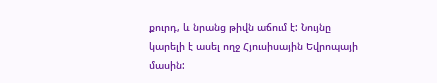քուրդ, և նրանց թիվն աճում է: Նույնը կարելի է ասել ողջ Հյուսիսային Եվրոպայի մասին: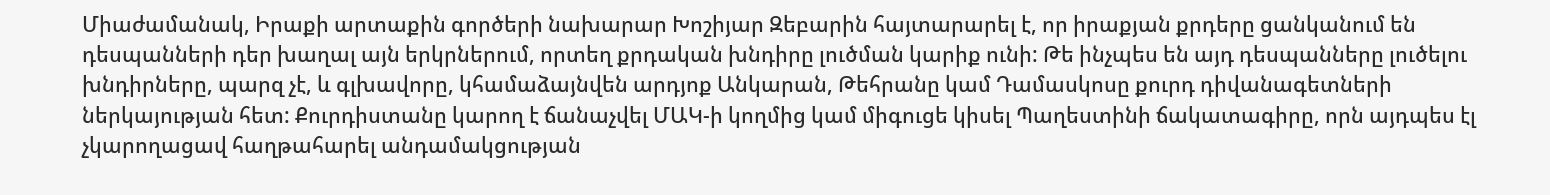Միաժամանակ, Իրաքի արտաքին գործերի նախարար Խոշիյար Զեբարին հայտարարել է, որ իրաքյան քրդերը ցանկանում են դեսպանների դեր խաղալ այն երկրներում, որտեղ քրդական խնդիրը լուծման կարիք ունի: Թե ինչպես են այդ դեսպանները լուծելու խնդիրները, պարզ չէ, և գլխավորը, կհամաձայնվեն արդյոք Անկարան, Թեհրանը կամ Դամասկոսը քուրդ դիվանագետների ներկայության հետ: Քուրդիստանը կարող է ճանաչվել ՄԱԿ-ի կողմից կամ միգուցե կիսել Պաղեստինի ճակատագիրը, որն այդպես էլ չկարողացավ հաղթահարել անդամակցության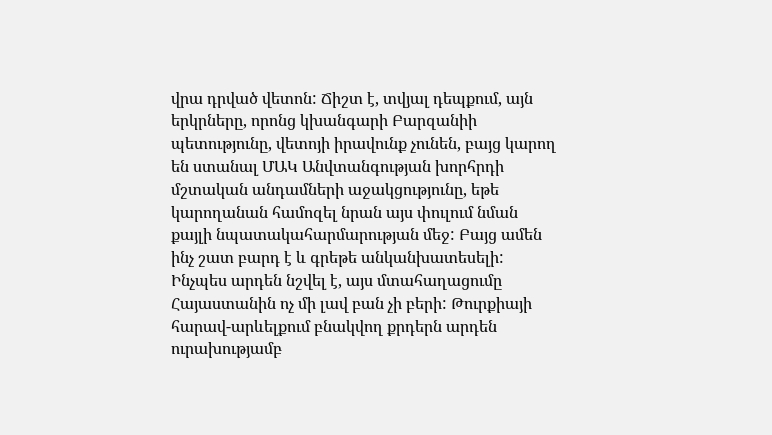վրա դրված վետոն: Ճիշտ է, տվյալ դեպքում, այն երկրները, որոնց կխանգարի Բարզանիի պետությունը, վետոյի իրավունք չունեն, բայց կարող են ստանալ ՄԱԿ Անվտանգության խորհրդի մշտական անդամների աջակցությունը, եթե կարողանան համոզել նրան այս փուլում նման քայլի նպատակահարմարության մեջ: Բայց ամեն ինչ շատ բարդ է և գրեթե անկանխատեսելի:
Ինչպես արդեն նշվել է, այս մտահաղացումը Հայաստանին ոչ մի լավ բան չի բերի: Թուրքիայի հարավ-արևելքում բնակվող քրդերն արդեն ուրախությամբ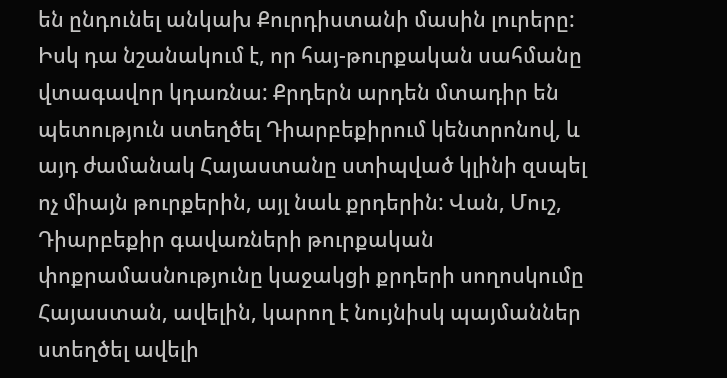են ընդունել անկախ Քուրդիստանի մասին լուրերը: Իսկ դա նշանակում է, որ հայ-թուրքական սահմանը վտագավոր կդառնա: Քրդերն արդեն մտադիր են պետություն ստեղծել Դիարբեքիրում կենտրոնով, և այդ ժամանակ Հայաստանը ստիպված կլինի զսպել ոչ միայն թուրքերին, այլ նաև քրդերին: Վան, Մուշ, Դիարբեքիր գավառների թուրքական փոքրամասնությունը կաջակցի քրդերի սողոսկումը Հայաստան, ավելին, կարող է նույնիսկ պայմաններ ստեղծել ավելի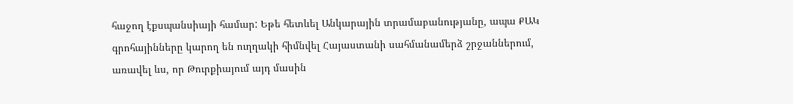հաջող էքսպանսիայի համար: Եթե հետևել Անկարային տրամաբանությանը, ապա ՔԱԿ գրոհայինները կարող են ուղղակի հիմնվել Հայաստանի սահմանամերձ շրջաններում, առավել ևս, որ Թուրքիայում այդ մասին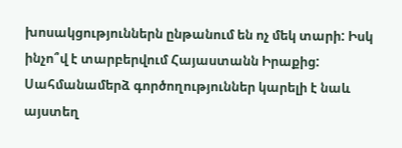խոսակցություններն ընթանում են ոչ մեկ տարի: Իսկ ինչո՞վ է տարբերվում Հայաստանն Իրաքից: Սահմանամերձ գործողություններ կարելի է նաև այստեղ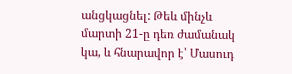անցկացնել: Թեև մինչև մարտի 21-ը դեռ ժամանակ կա, և հնարավոր է՝ Մասուդ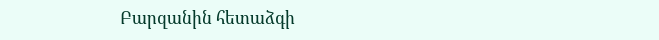Բարզանին հետաձգի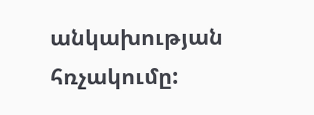անկախության հռչակումը: